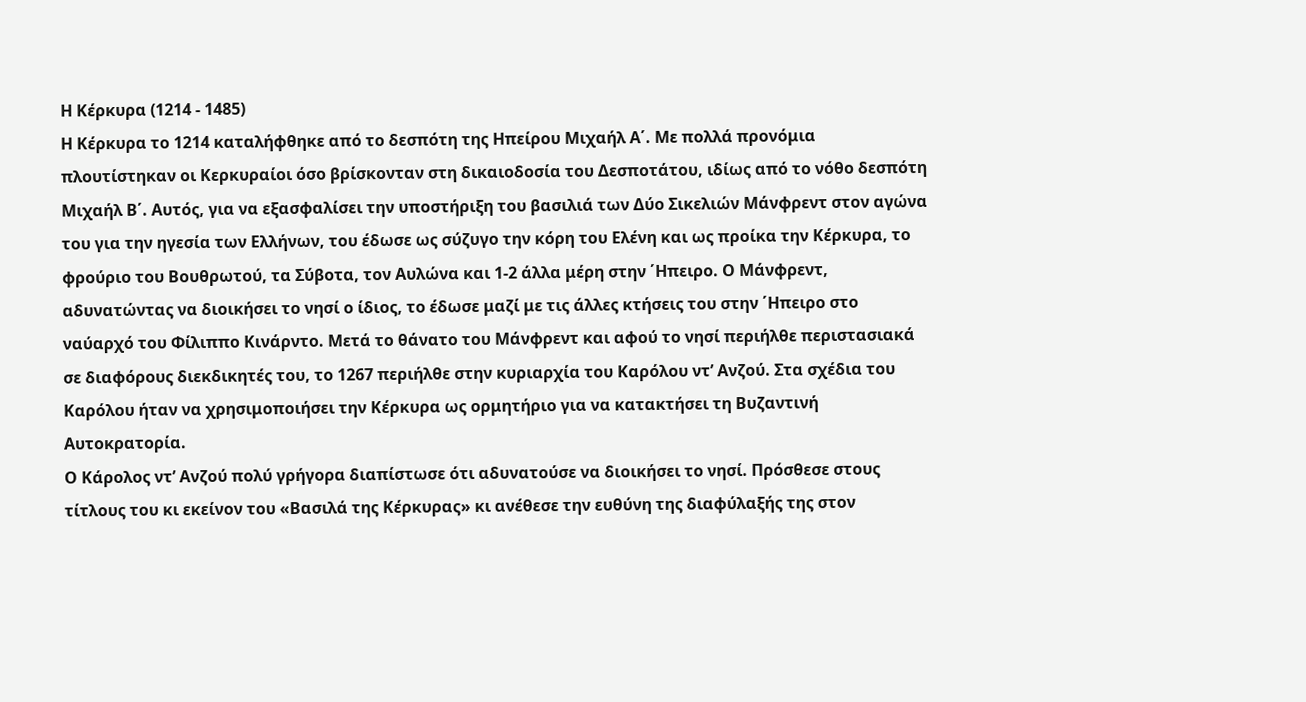Η Κέρκυρα (1214 - 1485)
Η Κέρκυρα το 1214 καταλήφθηκε από το δεσπότη της Ηπείρου Μιχαήλ Α΄. Με πολλά προνόμια πλουτίστηκαν οι Κερκυραίοι όσο βρίσκονταν στη δικαιοδοσία του Δεσποτάτου, ιδίως από το νόθο δεσπότη Μιχαήλ Β΄. Αυτός, για να εξασφαλίσει την υποστήριξη του βασιλιά των Δύο Σικελιών Μάνφρεντ στον αγώνα του για την ηγεσία των Ελλήνων, του έδωσε ως σύζυγο την κόρη του Ελένη και ως προίκα την Κέρκυρα, το φρούριο του Βουθρωτού, τα Σύβοτα, τον Αυλώνα και 1-2 άλλα μέρη στην ΄Ηπειρο. Ο Μάνφρεντ, αδυνατώντας να διοικήσει το νησί ο ίδιος, το έδωσε μαζί με τις άλλες κτήσεις του στην ΄Ηπειρο στο ναύαρχό του Φίλιππο Κινάρντο. Μετά το θάνατο του Μάνφρεντ και αφού το νησί περιήλθε περιστασιακά σε διαφόρους διεκδικητές του, το 1267 περιήλθε στην κυριαρχία του Καρόλου ντ’ Ανζού. Στα σχέδια του Καρόλου ήταν να χρησιμοποιήσει την Κέρκυρα ως ορμητήριο για να κατακτήσει τη Βυζαντινή Αυτοκρατορία.
Ο Κάρολος ντ’ Ανζού πολύ γρήγορα διαπίστωσε ότι αδυνατούσε να διοικήσει το νησί. Πρόσθεσε στους τίτλους του κι εκείνον του «Βασιλά της Κέρκυρας» κι ανέθεσε την ευθύνη της διαφύλαξής της στον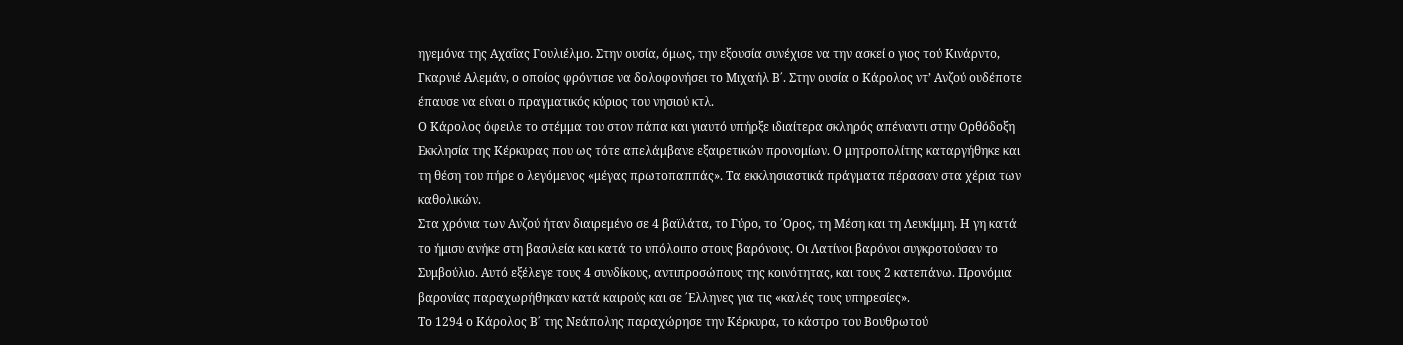ηγεμόνα της Αχαΐας Γουλιέλμο. Στην ουσία, όμως, την εξουσία συνέχισε να την ασκεί ο γιος τού Κινάρντο, Γκαρνιέ Αλεμάν, ο οποίος φρόντισε να δολοφονήσει το Μιχαήλ Β΄. Στην ουσία ο Κάρολος ντ’ Ανζού ουδέποτε έπαυσε να είναι ο πραγματικός κύριος του νησιού κτλ.
Ο Κάρολος όφειλε το στέμμα του στον πάπα και γιαυτό υπήρξε ιδιαίτερα σκληρός απέναντι στην Ορθόδοξη Εκκλησία της Κέρκυρας που ως τότε απελάμβανε εξαιρετικών προνομίων. Ο μητροπολίτης καταργήθηκε και τη θέση του πήρε ο λεγόμενος «μέγας πρωτοπαππάς». Τα εκκλησιαστικά πράγματα πέρασαν στα χέρια των καθολικών.
Στα χρόνια των Ανζού ήταν διαιρεμένο σε 4 βαϊλάτα, το Γύρο, το ΄Ορος, τη Μέση και τη Λευκίμμη. Η γη κατά το ήμισυ ανήκε στη βασιλεία και κατά το υπόλοιπο στους βαρόνους. Οι Λατίνοι βαρόνοι συγκροτούσαν το Συμβούλιο. Αυτό εξέλεγε τους 4 συνδίκους, αντιπροσώπους της κοινότητας, και τους 2 κατεπάνω. Προνόμια βαρονίας παραχωρήθηκαν κατά καιρούς και σε ΄Ελληνες για τις «καλές τους υπηρεσίες».
Το 1294 ο Κάρολος Β΄ της Νεάπολης παραχώρησε την Κέρκυρα, το κάστρο του Βουθρωτού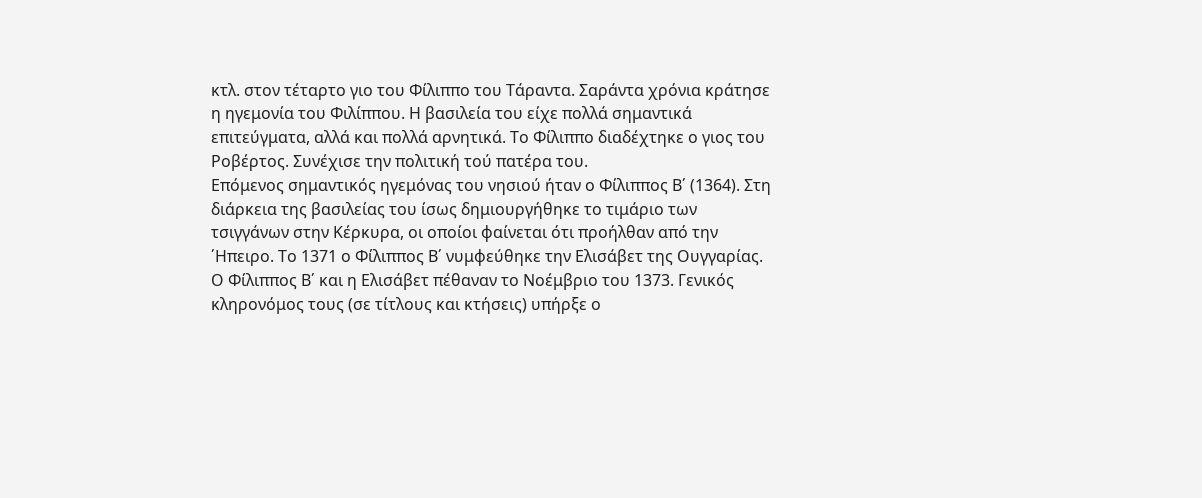κτλ. στον τέταρτο γιο του Φίλιππο του Τάραντα. Σαράντα χρόνια κράτησε η ηγεμονία του Φιλίππου. Η βασιλεία του είχε πολλά σημαντικά επιτεύγματα, αλλά και πολλά αρνητικά. Το Φίλιππο διαδέχτηκε ο γιος του Ροβέρτος. Συνέχισε την πολιτική τού πατέρα του.
Επόμενος σημαντικός ηγεμόνας του νησιού ήταν ο Φίλιππος Β΄ (1364). Στη διάρκεια της βασιλείας του ίσως δημιουργήθηκε το τιμάριο των τσιγγάνων στην Κέρκυρα, οι οποίοι φαίνεται ότι προήλθαν από την ΄Ηπειρο. Το 1371 ο Φίλιππος Β΄ νυμφεύθηκε την Ελισάβετ της Ουγγαρίας.
Ο Φίλιππος Β΄ και η Ελισάβετ πέθαναν το Νοέμβριο του 1373. Γενικός κληρονόμος τους (σε τίτλους και κτήσεις) υπήρξε ο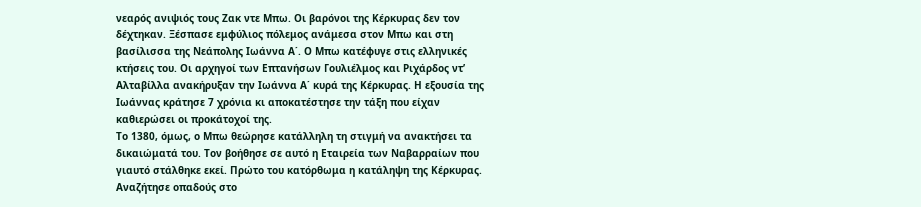νεαρός ανιψιός τους Ζακ ντε Μπω. Οι βαρόνοι της Κέρκυρας δεν τον δέχτηκαν. Ξέσπασε εμφύλιος πόλεμος ανάμεσα στον Μπω και στη βασίλισσα της Νεάπολης Ιωάννα Α΄. Ο Μπω κατέφυγε στις ελληνικές κτήσεις του. Οι αρχηγοί των Επτανήσων Γουλιέλμος και Ριχάρδος ντ’ Αλταβίλλα ανακήρυξαν την Ιωάννα Α΄ κυρά της Κέρκυρας. Η εξουσία της Ιωάννας κράτησε 7 χρόνια κι αποκατέστησε την τάξη που είχαν καθιερώσει οι προκάτοχοί της.
Το 1380, όμως, ο Μπω θεώρησε κατάλληλη τη στιγμή να ανακτήσει τα δικαιώματά του. Τον βοήθησε σε αυτό η Εταιρεία των Ναβαρραίων που γιαυτό στάλθηκε εκεί. Πρώτο του κατόρθωμα η κατάληψη της Κέρκυρας. Αναζήτησε οπαδούς στο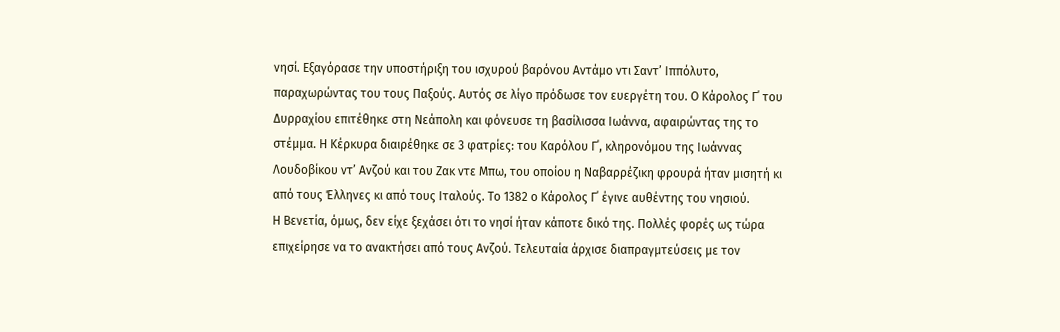νησί. Εξαγόρασε την υποστήριξη του ισχυρού βαρόνου Αντάμο ντι Σαντ’ Ιππόλυτο, παραχωρώντας του τους Παξούς. Αυτός σε λίγο πρόδωσε τον ευεργέτη του. Ο Κάρολος Γ΄ του Δυρραχίου επιτέθηκε στη Νεάπολη και φόνευσε τη βασίλισσα Ιωάννα, αφαιρώντας της το στέμμα. Η Κέρκυρα διαιρέθηκε σε 3 φατρίες: του Καρόλου Γ΄, κληρονόμου της Ιωάννας Λουδοβίκου ντ’ Ανζού και του Ζακ ντε Μπω, του οποίου η Ναβαρρέζικη φρουρά ήταν μισητή κι από τους Έλληνες κι από τους Ιταλούς. Το 1382 ο Κάρολος Γ΄ έγινε αυθέντης του νησιού.
Η Βενετία, όμως, δεν είχε ξεχάσει ότι το νησί ήταν κάποτε δικό της. Πολλές φορές ως τώρα επιχείρησε να το ανακτήσει από τους Ανζού. Τελευταία άρχισε διαπραγμτεύσεις με τον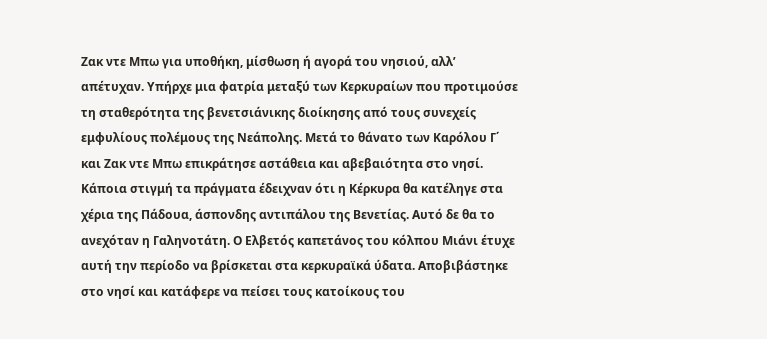Ζακ ντε Μπω για υποθήκη, μίσθωση ή αγορά του νησιού, αλλ’ απέτυχαν. Υπήρχε μια φατρία μεταξύ των Κερκυραίων που προτιμούσε τη σταθερότητα της βενετσιάνικης διοίκησης από τους συνεχείς εμφυλίους πολέμους της Νεάπολης. Μετά το θάνατο των Καρόλου Γ΄ και Ζακ ντε Μπω επικράτησε αστάθεια και αβεβαιότητα στο νησί. Κάποια στιγμή τα πράγματα έδειχναν ότι η Κέρκυρα θα κατέληγε στα χέρια της Πάδουα, άσπονδης αντιπάλου της Βενετίας. Αυτό δε θα το ανεχόταν η Γαληνοτάτη. Ο Ελβετός καπετάνος του κόλπου Μιάνι έτυχε αυτή την περίοδο να βρίσκεται στα κερκυραϊκά ύδατα. Αποβιβάστηκε στο νησί και κατάφερε να πείσει τους κατοίκους του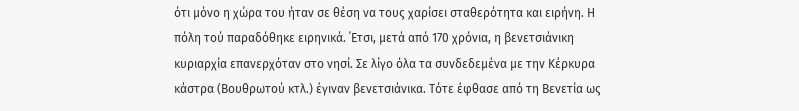ότι μόνο η χώρα του ήταν σε θέση να τους χαρίσει σταθερότητα και ειρήνη. Η πόλη τού παραδόθηκε ειρηνικά. ΄Ετσι, μετά από 170 χρόνια, η βενετσιάνικη κυριαρχία επανερχόταν στο νησί. Σε λίγο όλα τα συνδεδεμένα με την Κέρκυρα κάστρα (Βουθρωτού κτλ.) έγιναν βενετσιάνικα. Τότε έφθασε από τη Βενετία ως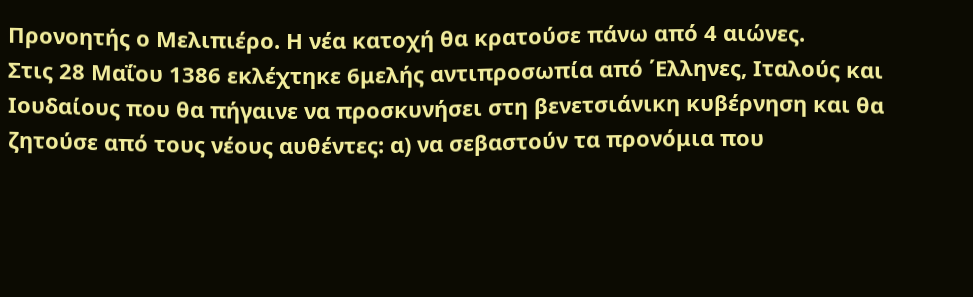Προνοητής ο Μελιπιέρο. Η νέα κατοχή θα κρατούσε πάνω από 4 αιώνες.
Στις 28 Μαΐου 1386 εκλέχτηκε 6μελής αντιπροσωπία από ΄Ελληνες, Ιταλούς και Ιουδαίους που θα πήγαινε να προσκυνήσει στη βενετσιάνικη κυβέρνηση και θα ζητούσε από τους νέους αυθέντες: α) να σεβαστούν τα προνόμια που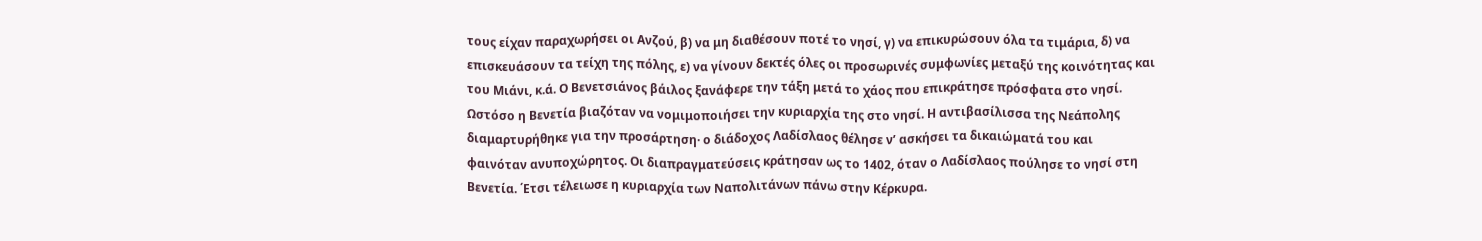τους είχαν παραχωρήσει οι Ανζού, β) να μη διαθέσουν ποτέ το νησί, γ) να επικυρώσουν όλα τα τιμάρια, δ) να επισκευάσουν τα τείχη της πόλης, ε) να γίνουν δεκτές όλες οι προσωρινές συμφωνίες μεταξύ της κοινότητας και του Μιάνι, κ.ά. Ο Βενετσιάνος βάιλος ξανάφερε την τάξη μετά το χάος που επικράτησε πρόσφατα στο νησί.
Ωστόσο η Βενετία βιαζόταν να νομιμοποιήσει την κυριαρχία της στο νησί. Η αντιβασίλισσα της Νεάπολης διαμαρτυρήθηκε για την προσάρτηση· ο διάδοχος Λαδίσλαος θέλησε ν’ ασκήσει τα δικαιώματά του και φαινόταν ανυποχώρητος. Οι διαπραγματεύσεις κράτησαν ως το 1402, όταν ο Λαδίσλαος πούλησε το νησί στη Βενετία. ΄Ετσι τέλειωσε η κυριαρχία των Ναπολιτάνων πάνω στην Κέρκυρα.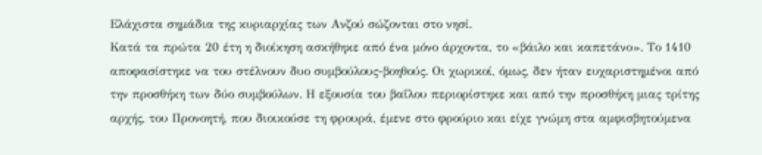Ελάχιστα σημάδια της κυριαρχίας των Ανζού σώζονται στο νησί.
Κατά τα πρώτα 20 έτη η διοίκηση ασκήθηκε από ένα μόνο άρχοντα, το «βάιλο και καπετάνο». Το 1410 αποφασίστηκε να του στέλνουν δυο συμβούλους-βοηθούς. Οι χωρικοί, όμως, δεν ήταν ευχαριστημένοι από την προσθήκη των δύο συμβούλων. Η εξουσία του βαΐλου περιορίστηκε και από την προσθήκη μιας τρίτης αρχής, του Προνοητή, που διοικούσε τη φρουρά, έμενε στο φρούριο και είχε γνώμη στα αμφισβητούμενα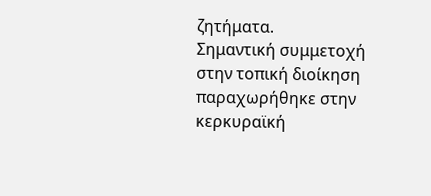ζητήματα.
Σημαντική συμμετοχή στην τοπική διοίκηση παραχωρήθηκε στην κερκυραϊκή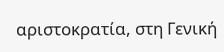αριστοκρατία, στη Γενική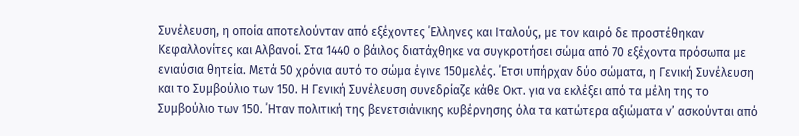Συνέλευση, η οποία αποτελούνταν από εξέχοντες ΄Ελληνες και Ιταλούς, με τον καιρό δε προστέθηκαν Κεφαλλονίτες και Αλβανοί. Στα 1440 ο βάιλος διατάχθηκε να συγκροτήσει σώμα από 70 εξέχοντα πρόσωπα με ενιαύσια θητεία. Μετά 50 χρόνια αυτό το σώμα έγινε 150μελές. ΄Ετσι υπήρχαν δύο σώματα, η Γενική Συνέλευση και το Συμβούλιο των 150. Η Γενική Συνέλευση συνεδρίαζε κάθε Οκτ. για να εκλέξει από τα μέλη της το Συμβούλιο των 150. ΄Ηταν πολιτική της βενετσιάνικης κυβέρνησης όλα τα κατώτερα αξιώματα ν’ ασκούνται από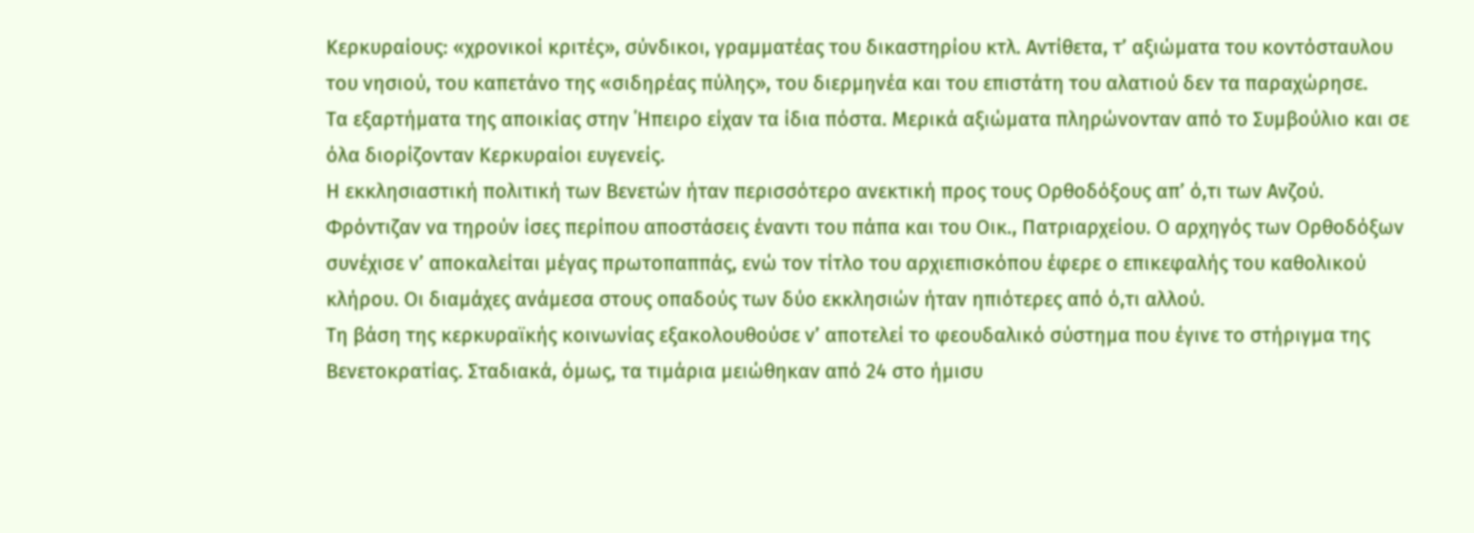Κερκυραίους: «χρονικοί κριτές», σύνδικοι, γραμματέας του δικαστηρίου κτλ. Αντίθετα, τ’ αξιώματα του κοντόσταυλου του νησιού, του καπετάνο της «σιδηρέας πύλης», του διερμηνέα και του επιστάτη του αλατιού δεν τα παραχώρησε.
Τα εξαρτήματα της αποικίας στην ΄Ηπειρο είχαν τα ίδια πόστα. Μερικά αξιώματα πληρώνονταν από το Συμβούλιο και σε όλα διορίζονταν Κερκυραίοι ευγενείς.
Η εκκλησιαστική πολιτική των Βενετών ήταν περισσότερο ανεκτική προς τους Ορθοδόξους απ’ ό,τι των Ανζού. Φρόντιζαν να τηρούν ίσες περίπου αποστάσεις έναντι του πάπα και του Οικ., Πατριαρχείου. Ο αρχηγός των Ορθοδόξων συνέχισε ν’ αποκαλείται μέγας πρωτοπαππάς, ενώ τον τίτλο του αρχιεπισκόπου έφερε ο επικεφαλής του καθολικού κλήρου. Οι διαμάχες ανάμεσα στους οπαδούς των δύο εκκλησιών ήταν ηπιότερες από ό,τι αλλού.
Tη βάση της κερκυραϊκής κοινωνίας εξακολουθούσε ν’ αποτελεί το φεουδαλικό σύστημα που έγινε το στήριγμα της Βενετοκρατίας. Σταδιακά, όμως, τα τιμάρια μειώθηκαν από 24 στο ήμισυ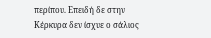περίπου. Επειδή δε στην Κέρκυρα δεν ίσχυε ο σάλιος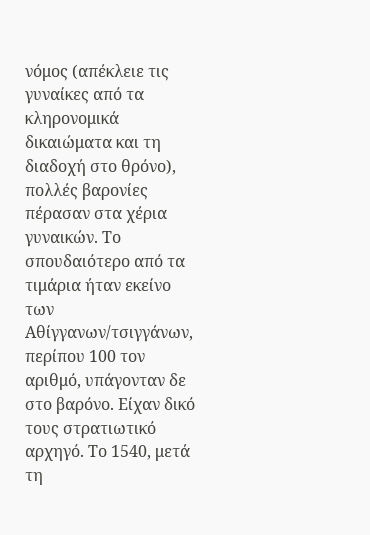νόμος (απέκλειε τις γυναίκες από τα κληρονομικά δικαιώματα και τη διαδοχή στο θρόνο), πολλές βαρονίες πέρασαν στα χέρια γυναικών. Το σπουδαιότερο από τα τιμάρια ήταν εκείνο των Αθίγγανων/τσιγγάνων, περίπου 100 τον αριθμό, υπάγονταν δε στο βαρόνο. Είχαν δικό τους στρατιωτικό αρχηγό. Το 1540, μετά τη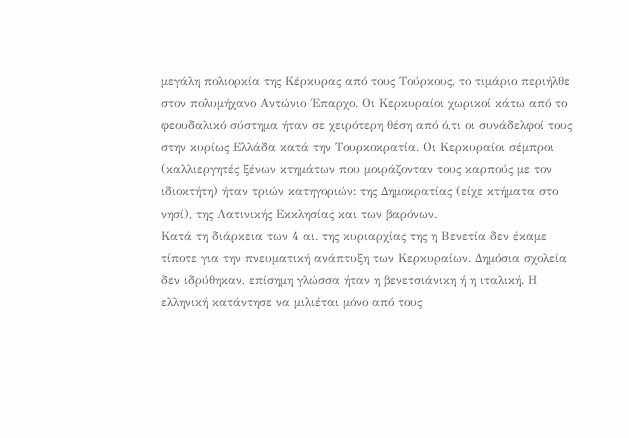μεγάλη πολιορκία της Κέρκυρας από τους Τούρκους, το τιμάριο περιήλθε στον πολυμήχανο Αντώνιο ΄Επαρχο. Οι Κερκυραίοι χωρικοί κάτω από το φεουδαλικό σύστημα ήταν σε χειρότερη θέση από ό,τι οι συνάδελφοί τους στην κυρίως Ελλάδα κατά την Τουρκοκρατία. Οι Κερκυραίοι σέμπροι (καλλιεργητές ξένων κτημάτων που μοιράζονταν τους καρπούς με τον ιδιοκτήτη) ήταν τριών κατηγοριών: της Δημοκρατίας (είχε κτήματα στο νησί), της Λατινικής Εκκλησίας και των βαρόνων.
Κατά τη διάρκεια των 4 αι. της κυριαρχίας της η Βενετία δεν έκαμε τίποτε για την πνευματική ανάπτυξη των Κερκυραίων. Δημόσια σχολεία δεν ιδρύθηκαν, επίσημη γλώσσα ήταν η βενετσιάνικη ή η ιταλική. Η ελληνική κατάντησε να μιλιέται μόνο από τους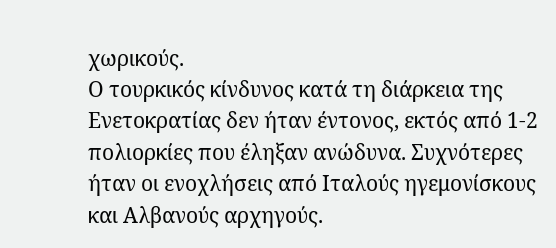χωρικούς.
Ο τουρκικός κίνδυνος κατά τη διάρκεια της Ενετοκρατίας δεν ήταν έντονος, εκτός από 1-2 πολιορκίες που έληξαν ανώδυνα. Συχνότερες ήταν οι ενοχλήσεις από Ιταλούς ηγεμονίσκους και Αλβανούς αρχηγούς.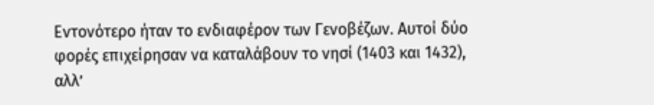Εντονότερο ήταν το ενδιαφέρον των Γενοβέζων. Αυτοί δύο φορές επιχείρησαν να καταλάβουν το νησί (1403 και 1432), αλλ’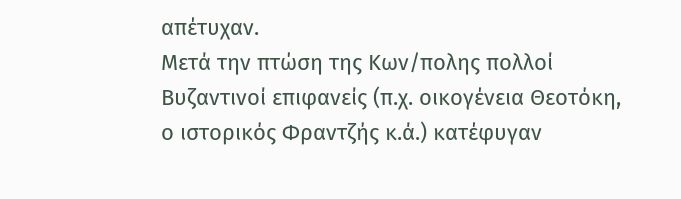απέτυχαν.
Μετά την πτώση της Κων/πολης πολλοί Βυζαντινοί επιφανείς (π.χ. οικογένεια Θεοτόκη, ο ιστορικός Φραντζής κ.ά.) κατέφυγαν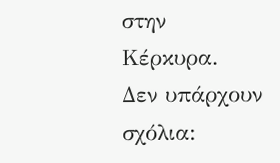στην Κέρκυρα.
Δεν υπάρχουν σχόλια: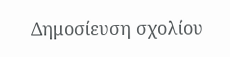Δημοσίευση σχολίου